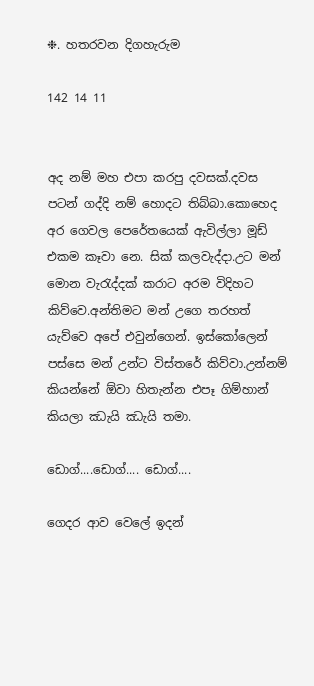❉. හතරවන දිගහැරුම

142 14 11


අද නම් මහ එපා කරපු දවසක්.දවස පටන් ගද්දි නම් හොදට තිබ්බා.කොහෙද අර ගෙවල පෙරේතයෙක් ඇවිල්ලා මූඩ් එකම කෑවා නෙ. සික් කලවැද්දා.උට මන් මොන වැරැද්දක් කරාට අරම විදිහට කිව්වෙ.අන්තිමට මන් උගෙ තරහත් යැව්වෙ අපේ එවුන්ගෙන්. ඉස්කෝලෙන් පස්සෙ මන් උන්ට විස්තරේ කිව්වා.උන්නම් කියන්නේ ඕවා හිතැන්න එපෑ ගිම්හාන් කියලා ඣැයි ඣැයි තමා.

ඩොග්....ඩොග්.... ඩොග්....

ගෙදර ආව වෙලේ ඉදන්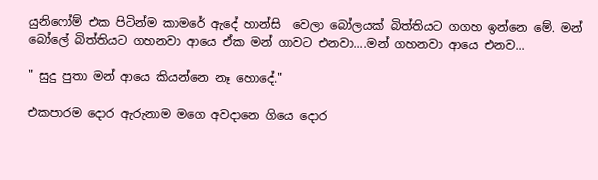යුනිෆෝම් එක පිටින්ම කාමරේ ඇදේ හාන්සි  වෙලා බෝලයක් බිත්තියට ගගහ ඉන්නෙ මේ. මන් බෝලේ බිත්තියට ගහනවා ආයෙ ඒක මන් ගාවට එනවා....මන් ගහනවා ආයෙ එනව...

" සුදු පුතා මන් ආයෙ කියන්නෙ නෑ හොදේ."

එකපාරම දොර ඇරුනාම මගෙ අවදානෙ ගියෙ දොර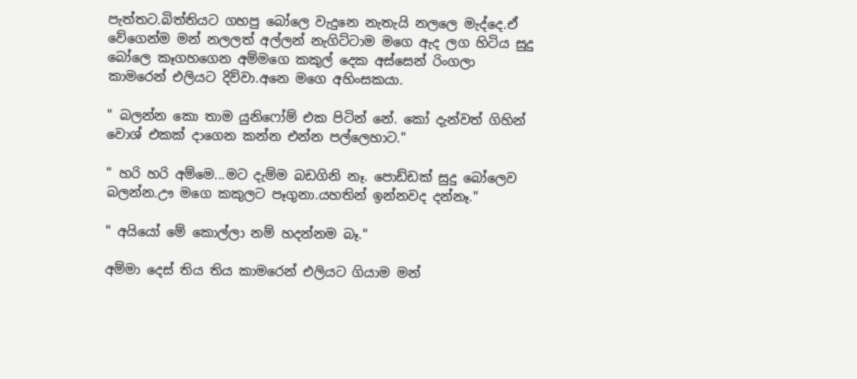පැත්තට.බිත්තියට ගහපු බෝලෙ වැදුනෙ නැතැයි නලලෙ මැද්දෙ.ඒ වේගෙන්ම මන් නලලත් අල්ලන් නැගිට්ටාම මගෙ ඇද ලග හිටිය සුදු බෝලෙ කෑගහගෙන අම්මගෙ කකුල් දෙක අස්සෙන් රිංගලා කාමරෙන් එලියට දිව්වා.අනෙ මගෙ අහිංසකයා.

" බලන්න කො තාම යුනිෆෝම් එක පිටින් නේ. කෝ දැන්වත් ගිහින් වොශ් එකක් දාගෙන කන්න එන්න පල්ලෙහාට."

" හරි හරි අම්මෙ...මට දැම්ම බඩගිනි නෑ. පොඩ්ඩක් සුදු බෝලෙව බලන්න.ඌ මගෙ කකුලට පෑගුනා.යහතින් ඉන්නවද දන්නෑ."

" අයියෝ මේ කොල්ලා නම් හදන්නම බෑ."

අම්මා දෙස් තිය තිය කාමරෙන් එලියට ගියාම මන්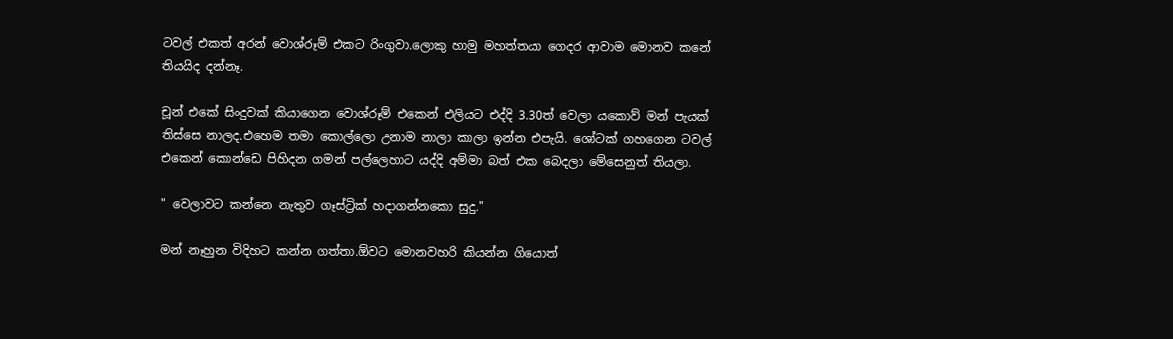ටවල් එකත් අරන් වොශ්රූම් එකට රිංගුවා.ලොකු හාමු මහත්තයා ගෙදර ආවාම මොනව කනේ තියයිද දන්නෑ.

චූන් එකේ සිංදුවක් කියාගෙන වොශ්රූම් එකෙන් එලියට එද්දි 3.30ත් වෙලා යකොව් මන් පැයක් තිස්සෙ නාලද.එහෙම තමා කොල්ලො උනාම නාලා කාලා ඉන්න එපැයි. ශෝටක් ගහගෙන ටවල් එකෙන් කොන්ඩෙ පිහිදන ගමන් පල්ලෙහාට යද්දි අම්මා බත් එක බෙදලා මේසෙනුත් තියලා.

" වෙලාවට කන්නෙ නැතුව ගෑස්ට්‍රික් හදාගන්නකො සුදු."

මන් නෑහුන විදිහට කන්න ගත්තා.ඕවට මොනවහරි කියන්න ගියොත්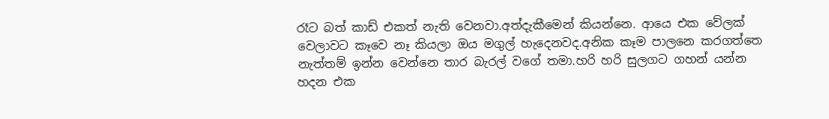රෑට බත් කාඩ් එකත් නැති වෙනවා.අත්දැකීමෙන් කියන්නෙ. ආයෙ එක වේලක් වෙලාවට කෑවෙ නෑ කියලා ඔය මගුල් හැදෙනවද.අනික කෑම පාලනෙ කරගත්තෙ නැත්තම් ඉන්න වෙන්නෙ තාර බැරල් වගේ තමා.හරි හරි සුලගට ගහන් යන්න හදන එක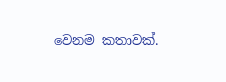වෙනම කතාවක්.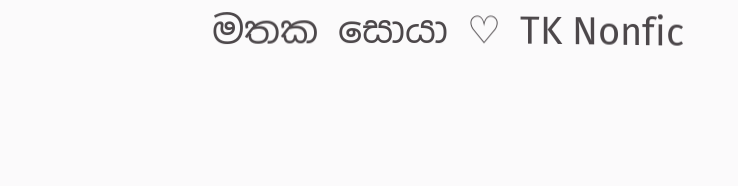මතක සොයා ♡ TK Nonfic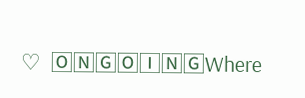♡  🄾🄽🄶🄾🄸🄽🄶Where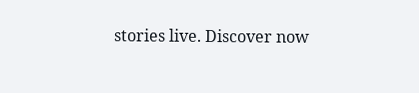stories live. Discover now